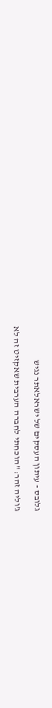גלובס - עיתון העסקים של ישראלאתר נגיש

ג'וליה זהר: "הוכחתי לחברה הערבית שאקזיט זה לא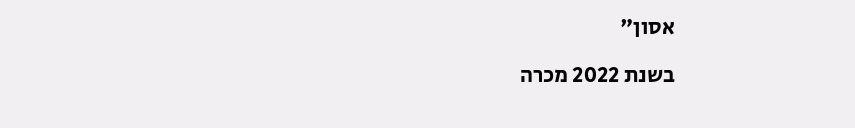אסון"

בשנת 2022 מכרה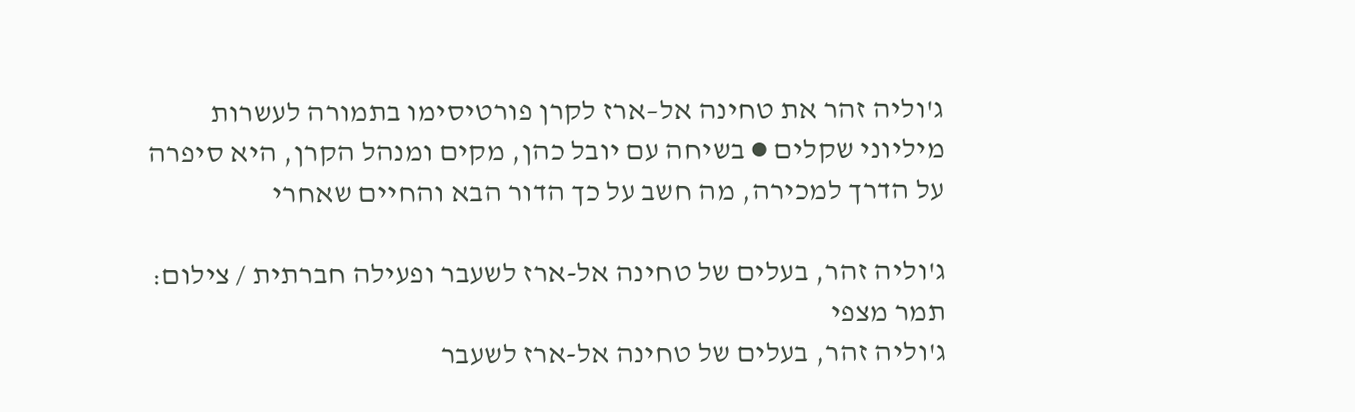ג'וליה זהר את טחינה אל–ארז לקרן פורטיסימו בתמורה לעשרות מיליוני שקלים ● בשיחה עם יובל כהן, מקים ומנהל הקרן, היא סיפרה על הדרך למכירה, מה חשב על כך הדור הבא והחיים שאחרי

ג'וליה זהר, בעלים של טחינה אל-ארז לשעבר ופעילה חברתית / צילום: תמר מצפי
ג'וליה זהר, בעלים של טחינה אל-ארז לשעבר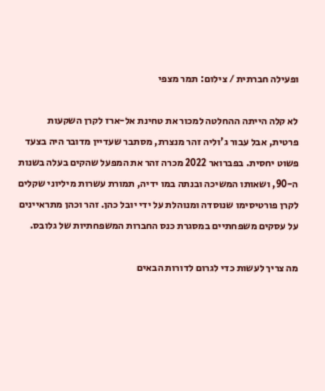ופעילה חברתית / צילום: תמר מצפי

לא קלה הייתה ההחלטה למכור את טחינת אל-ארז לקרן השקעות פרטית, אבל עבור ג'וליה זהר מנצרת, מסתבר שעדיין מדובר היה בצעד פשוט יחסית. בפברואר 2022 מכרה זהר את המפעל שהקים בעלה בשנות ה-90, ושאותו המשיכה ובנתה במו ידיה, תמורת עשרות מיליוני שקלים לקרן פורטיסימו שנוסדה ומנוהלת על ידי יובל כהן. זהר וכהן מתראיינים על עסקים משפחתיים במסגרת כנס החברות המשפחתיות של גלובס.

מה צריך לעשות כדי לגרום לדורות הבאים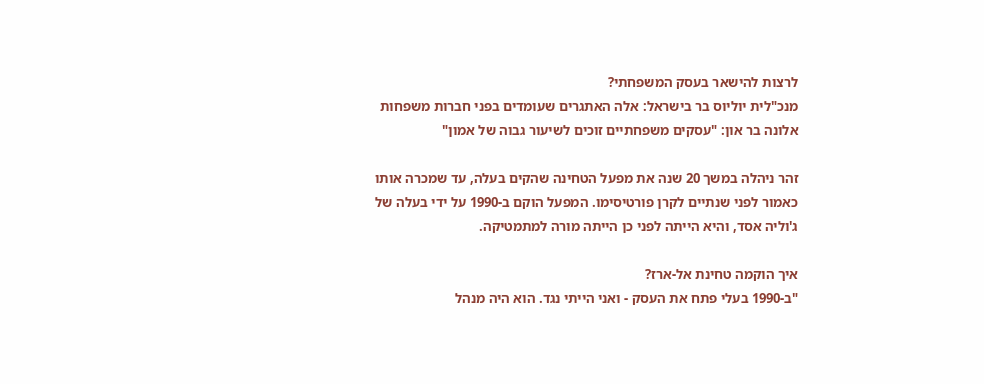לרצות להישאר בעסק המשפחתי?
מנכ"לית יוליוס בר בישראל: אלה האתגרים שעומדים בפני חברות משפחות
אלונה בר און: "עסקים משפחתיים זוכים לשיעור גבוה של אמון"

זהר ניהלה במשך 20 שנה את מפעל הטחינה שהקים בעלה, עד שמכרה אותו כאמור לפני שנתיים לקרן פורטיסימו. המפעל הוקם ב-1990 על ידי בעלה של ג'וליה אסד, והיא הייתה לפני כן הייתה מורה למתמטיקה.

איך הוקמה טחינת אל-ארז?
"ב-1990 בעלי פתח את העסק - ואני הייתי נגד. הוא היה מנהל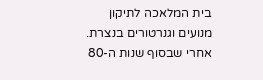בית המלאכה לתיקון מנועים וגנרטורים בנצרת. אחרי שבסוף שנות ה-80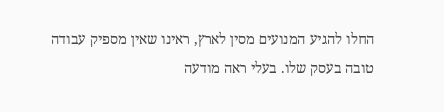החלו להגיע המנועים מסין לארץ, ראינו שאין מספיק עבודה טובה בעסק שלו. בעלי ראה מודעה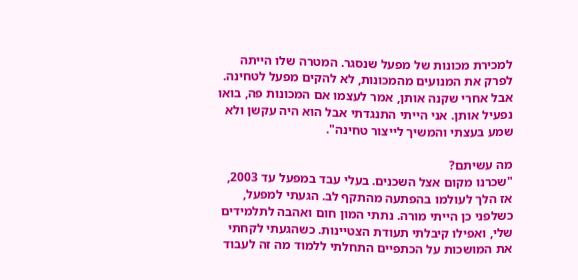למכירת מכונות של מפעל שנסגר. המטרה שלו הייתה לפרק את המנועים מהמכונות, לא להקים מפעל לטחינה. אבל אחרי שקנה אותן, אמר לעצמו אם המכונות פה, בואו נפעיל אותן. אני הייתי התנגדתי אבל הוא היה עקשן ולא שמע בעצתי והמשיך לייצור טחינה".

מה עשיתם?
"שכרנו מקום אצל השכנים. בעלי עבד במפעל עד 2003, אז הלך לעולמו בהפתעה מהתקף לב. הגעתי למפעל, כשלפני כן הייתי מורה. נתתי המון חום ואהבה לתלמידים שלי, ואפילו קיבלתי תעודת הצטיינות. כשהגעתי לקחתי את המושכות על הכתפיים התחלתי ללמוד מה זה לעבוד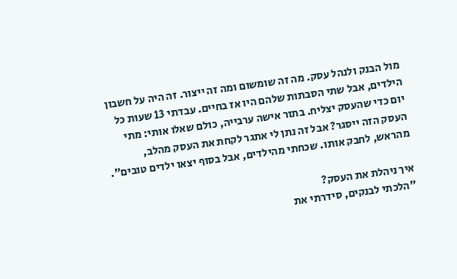מול הבנק ולנהל עסק. מה זה שומשום ומה זה ייצור. זה היה על חשבון הילדים, אבל שתי הסבתות שלהם היו אז בחיים. עבדתי 13 שעות כל יום כדי שהעסק יצליח. בתור אישה ערבייה, כולם שאלו אותי: מתי העסק הזה ייסגר? אבל זה נתן לי אתגר לקחת את העסק מהלב, מהראש, לחבק אותו. שכחתי מהילדים, אבל בסוף יצאו ילדים טובים".

איך ניהלת את העסק?
"הלכתי לבנקים, סידרתי את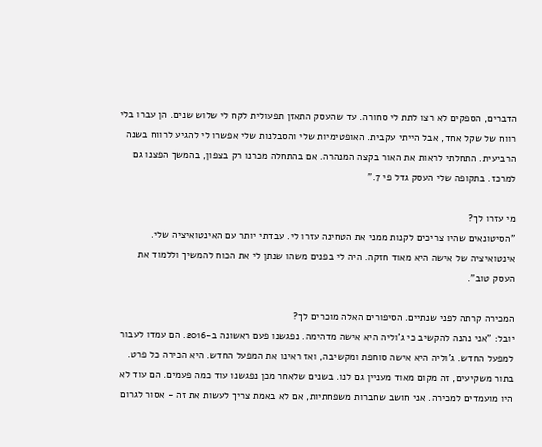הדברים, הספקים לא רצו לתת לי סחורה. עד שהעסק התאזן תפעולית לקח לי שלוש שנים. הן עברו בלי רווח של שקל אחד, אבל הייתי עקבית. האופטימיות שלי והסבלנות שלי אפשרו לי להגיע לרווח בשנה הרביעית. התחלתי לראות את האור בקצה המנהרה. אם בהתחלה מכרנו רק בצפון, בהמשך הפצנו גם למרכז. בתקופה שלי העסק גדל פי 7."

מי עזרו לך?
"הסיטונאים שהיו צריכים לקנות ממני את הטחינה עזרו לי. עבדתי יותר עם האינטואיציה שלי. אינטואיציה של אישה היא מאוד חזקה. היה לי בפנים משהו שנתן לי את הכוח להמשיך וללמוד את העסק טוב".

המכירה קרתה לפני שנתיים. הסיפורים האלה מוכרים לך?
יובל: "אני נהנה להקשיב כי ג'וליה היא אישה מדהימה. נפגשנו פעם ראשונה ב-2016. הם עמדו לעבור למפעל החדש. ג'וליה היא אישה סוחפת ומקשיבה, ואז ראינו את המפעל החדש. היא הכירה כל פרט. בתור משקיעים, זה מקום מאוד מעניין גם לנו. בשנים שלאחר מכן נפגשנו עוד כמה פעמים. הם עוד לא היו מועמדים למכירה. אני חושב שחברות משפחתיות, אם לא באמת צריך לעשות את זה - אסור לגרום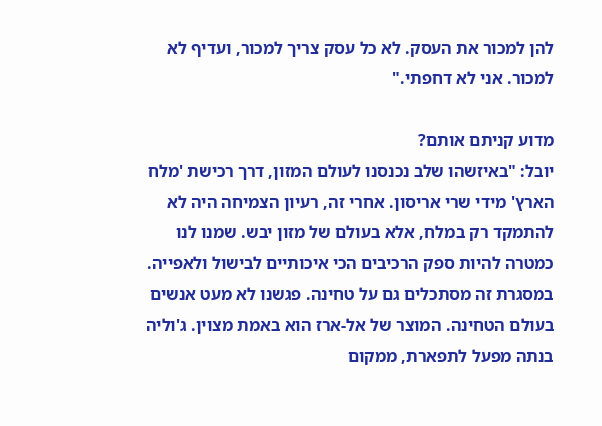להן למכור את העסק. לא כל עסק צריך למכור, ועדיף לא למכור. אני לא דחפתי."

מדוע קניתם אותם?
יובל: "באיזשהו שלב נכנסנו לעולם המזון, דרך רכישת 'מלח הארץ' מידי שרי אריסון. אחרי זה, רעיון הצמיחה היה לא להתמקד רק במלח, אלא בעולם של מזון יבש. שמנו לנו כמטרה להיות ספק הרכיבים הכי איכותיים לבישול ולאפייה. במסגרת זה מסתכלים גם על טחינה. פגשנו לא מעט אנשים בעולם הטחינה. המוצר של אל-ארז הוא באמת מצוין. ג'וליה בנתה מפעל לתפארת, ממקום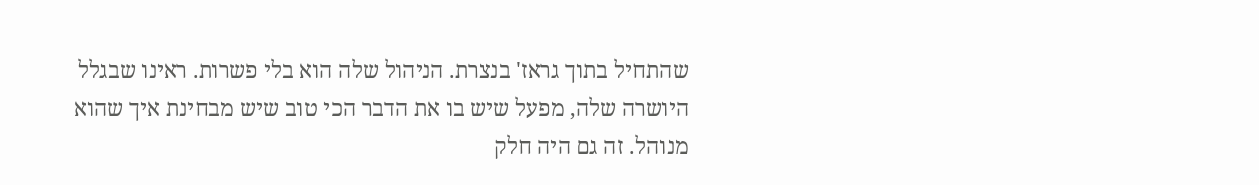שהתחיל בתוך גראז' בנצרת. הניהול שלה הוא בלי פשרות. ראינו שבגלל היושרה שלה, מפעל שיש בו את הדבר הכי טוב שיש מבחינת איך שהוא מנוהל. זה גם היה חלק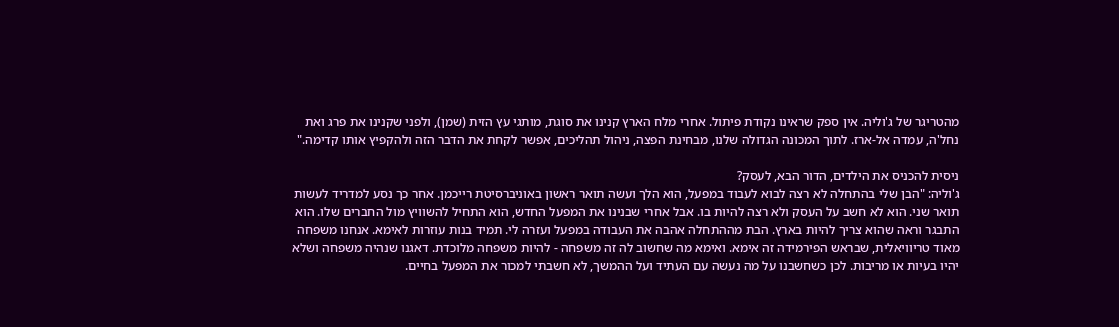מהטריגר של ג'וליה. אין ספק שראינו נקודת פיתול. אחרי מלח הארץ קנינו את סוגת, מותגי עץ הזית (שמן), ולפני שקנינו את פרג ואת נחל'ה, עמדה אל-ארז. לתוך המכונה הגדולה שלנו, מבחינת הפצה, ניהול תהליכים, אפשר לקחת את הדבר הזה ולהקפיץ אותו קדימה."

ניסית להכניס את הילדים, הדור הבא, לעסק?
ג'וליה: "הבן שלי בהתחלה לא רצה לבוא לעבוד במפעל, הוא הלך ועשה תואר ראשון באוניברסיטת רייכמן. אחר כך נסע למדריד לעשות תואר שני. הוא לא חשב על העסק ולא רצה להיות בו. אבל אחרי שבנינו את המפעל החדש, הוא התחיל להשוויץ מול החברים שלו. הוא התבגר וראה שהוא צריך להיות בארץ. הבת מההתחלה אהבה את העבודה במפעל ועזרה לי. תמיד בנות עוזרות לאימא. אנחנו משפחה מאוד טריוויאלית, שבראש הפירמידה זה אימא. ואימא מה שחשוב לה זה משפחה - להיות משפחה מלוכדת. דאגנו שנהיה משפחה ושלא יהיו בעיות או מריבות. לכן כשחשבנו על מה נעשה עם העתיד ועל ההמשך, לא חשבתי למכור את המפעל בחיים.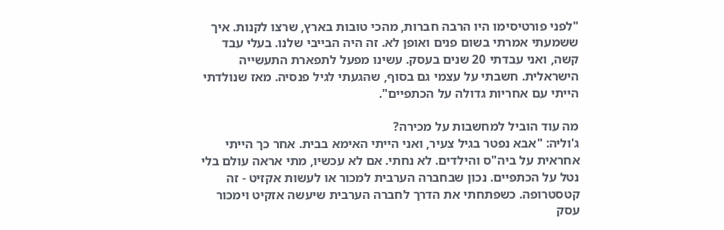"לפני פורטיסימו היו הרבה חברות, מהכי טובות בארץ, שרצו לקנות. איך ששמעתי אמרתי בשום פנים ואופן לא. זה היה הבייבי שלנו. בעלי עבד קשה, ואני עבדתי 20 שנים בעסק. עשינו מפעל לתפארת התעשייה הישראלית. חשבתי על עצמי גם בסוף, שהגעתי לגיל פנסיה. מאז שנולדתי הייתי עם אחריות גדולה על הכתפיים".

מה עוד הוביל למחשבות על מכירה?
ג'וליה: "אבא נפטר בגיל צעיר, ואני הייתי האימא בבית. אחר כך הייתי אחראית על ביה"ס והילדים. לא נחתי. אם לא עכשיו, מתי אראה עולם בלי נטל על הכתפיים. נכון שבחברה הערבית למכור או לעשות אקזיט - זה קטסטרופה. כשפתחתי את הדרך לחברה הערבית שיעשה אזקיט וימכור עסק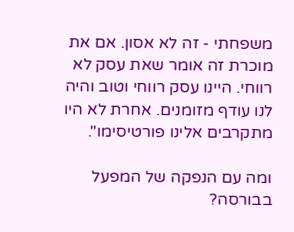משפחתי - זה לא אסון. אם את מוכרת זה אומר שאת עסק לא רווחי. היינו עסק רווחי וטוב והיה לנו עודף מזומנים. אחרת לא היו מתקרבים אלינו פורטיסימו".

ומה עם הנפקה של המפעל בבורסה?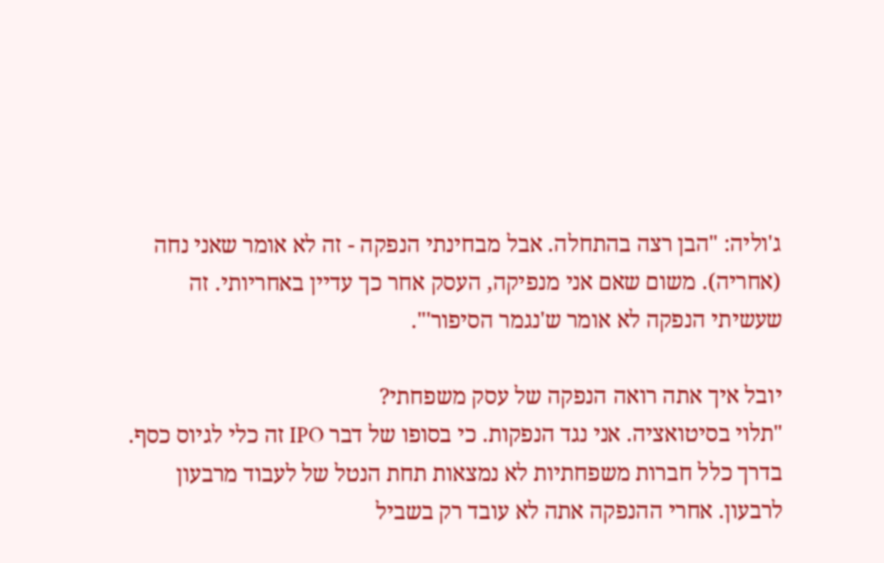ג'וליה: "הבן רצה בהתחלה. אבל מבחינתי הנפקה - זה לא אומר שאני נחה (אחריה). משום שאם אני מנפיקה, העסק אחר כך עדיין באחריותי. זה שעשיתי הנפקה לא אומר ש'נגמר הסיפור'".

יובל איך אתה רואה הנפקה של עסק משפחתי?
"תלוי בסיטואציה. אני נגד הנפקות. כי בסופו של דבר IPO זה כלי לגיוס כסף. בדרך כלל חברות משפחתיות לא נמצאות תחת הנטל של לעבוד מרבעון לרבעון. אחרי ההנפקה אתה לא עובד רק בשביל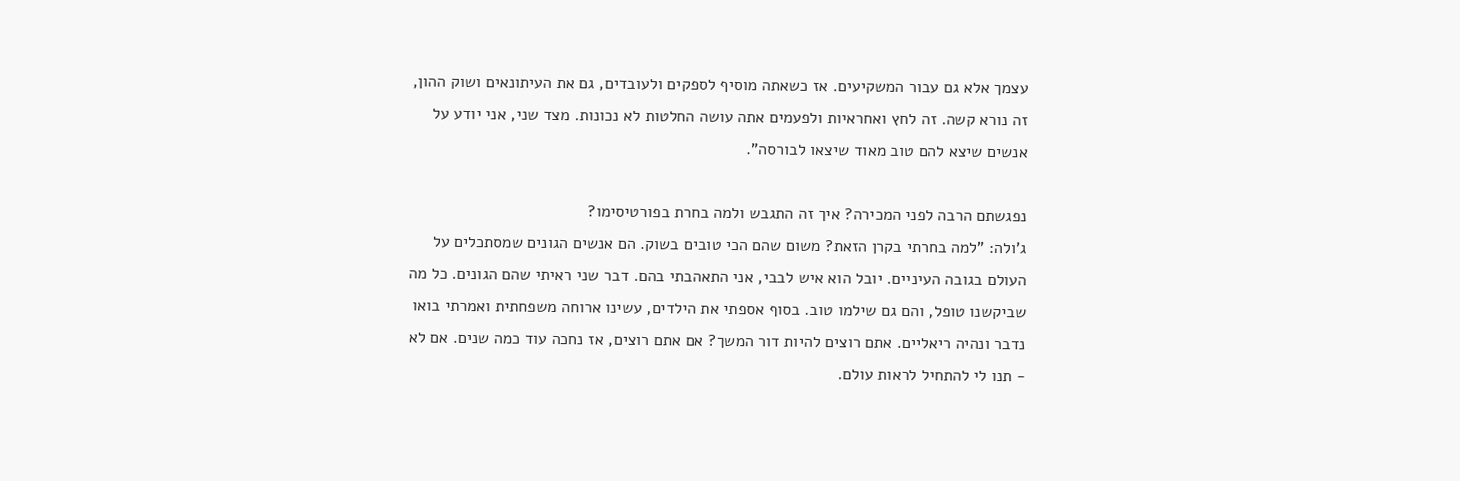עצמך אלא גם עבור המשקיעים. אז כשאתה מוסיף לספקים ולעובדים, גם את העיתונאים ושוק ההון, זה נורא קשה. זה לחץ ואחראיות ולפעמים אתה עושה החלטות לא נכונות. מצד שני, אני יודע על אנשים שיצא להם טוב מאוד שיצאו לבורסה".

נפגשתם הרבה לפני המכירה? איך זה התגבש ולמה בחרת בפורטיסימו?
ג'ולה: "למה בחרתי בקרן הזאת? משום שהם הכי טובים בשוק. הם אנשים הגונים שמסתכלים על העולם בגובה העיניים. יובל הוא איש לבבי, אני התאהבתי בהם. דבר שני ראיתי שהם הגונים. כל מה שביקשנו טופל, והם גם שילמו טוב. בסוף אספתי את הילדים, עשינו ארוחה משפחתית ואמרתי בואו נדבר ונהיה ריאליים. אתם רוצים להיות דור המשך? אם אתם רוצים, אז נחכה עוד כמה שנים. אם לא - תנו לי להתחיל לראות עולם.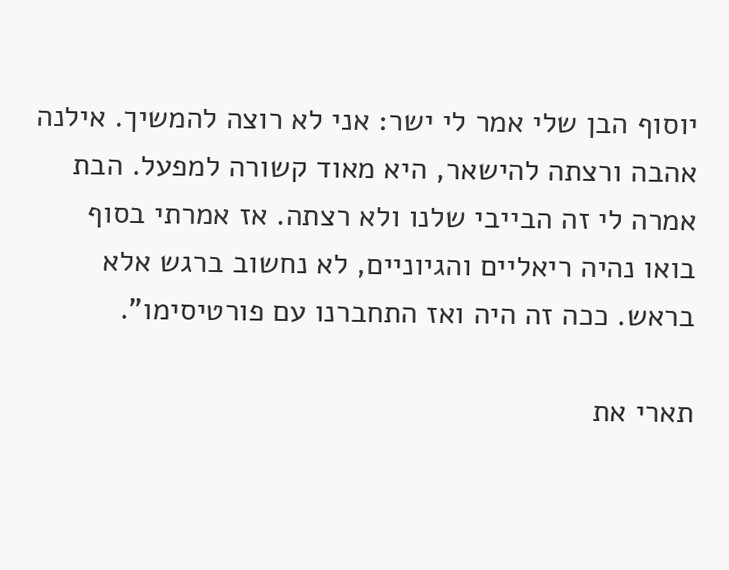יוסוף הבן שלי אמר לי ישר: אני לא רוצה להמשיך. אילנה אהבה ורצתה להישאר, היא מאוד קשורה למפעל. הבת אמרה לי זה הבייבי שלנו ולא רצתה. אז אמרתי בסוף בואו נהיה ריאליים והגיוניים, לא נחשוב ברגש אלא בראש. ככה זה היה ואז התחברנו עם פורטיסימו".

תארי את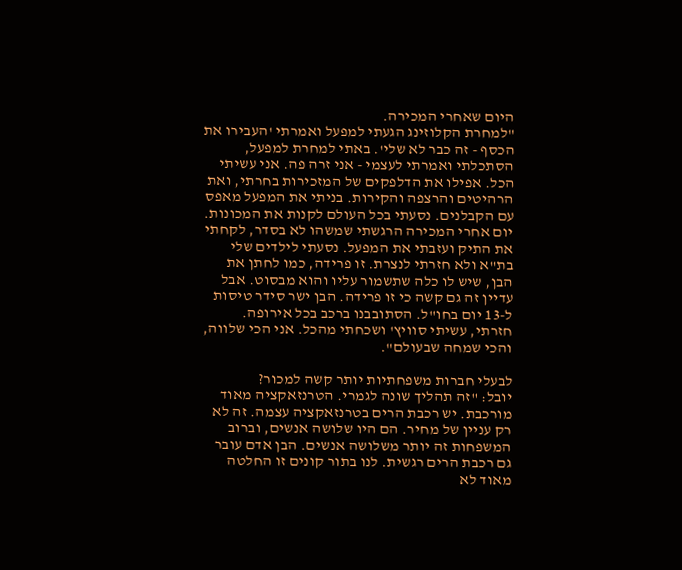היום שאחרי המכירה.
"למחרת הקלוזינג הגעתי למפעל ואמרתי 'העבירו את הכסף - זה כבר לא שלי'. באתי למחרת למפעל, הסתכלתי ואמרתי לעצמי - אני זרה פה. אני עשיתי הכל. אפילו את הדלפקים של המזכירות בחרתי, ואת הרהיטים והרצפה והקירות. בניתי את המפעל מאפס עם הקבלנים. נסעתי בכל העולם לקנות את המכונות. יום אחרי המכירה הרגשתי שמשהו לא בסדר, לקחתי את התיק ועזבתי את המפעל. נסעתי לילדים שלי בת"א ולא חזרתי לנצרת. זו פרידה, כמו לחתן את הבן, שיש לו כלה שתשמור עליו והוא מבסוט. אבל עדיין זה גם קשה כי זו פרידה. הבן ישר סידר טיסות ל-13 יום בחו"ל. הסתובבנו ברכב בכל אירופה. חזרתי, עשיתי סוויץ' ושכחתי מהכל. אני הכי שלווה, והכי שמחה שבעולם".

לבעלי חברות משפחתיות יותר קשה למכור?
יובל: "זה תהליך שונה לגמרי. הטרנזאקציה מאוד מורכבת. יש רכבת הרים בטרנזאקציה עצמה. זה לא רק עניין של מחיר. הם היו שלושה אנשים, וברוב המשפחות זה יותר משלושה אנשים. הבן אדם עובר גם רכבת הרים רגשית. לנו בתור קונים זו החלטה מאוד לא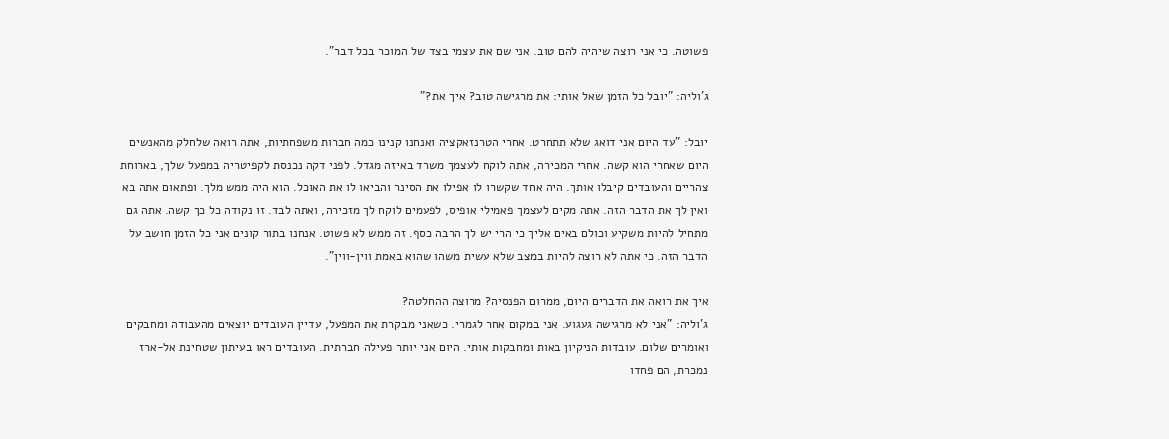פשוטה. כי אני רוצה שיהיה להם טוב. אני שם את עצמי בצד של המוכר בכל דבר".

ג'וליה: "יובל כל הזמן שאל אותי: את מרגישה טוב? איך את?"

יובל: "עד היום אני דואג שלא תתחרט. אחרי הטרנזאקציה ואנחנו קנינו כמה חברות משפחתיות, אתה רואה שלחלק מהאנשים היום שאחרי הוא קשה. אחרי המכירה, אתה לוקח לעצמך משרד באיזה מגדל. לפני דקה נכנסת לקפיטריה במפעל שלך, בארוחת צהריים והעובדים קיבלו אותך. היה אחד שקשרו לו אפילו את הסינר והביאו לו את האוכל. הוא היה ממש מלך. ופתאום אתה בא ואין לך את הדבר הזה. אתה מקים לעצמך פאמילי אופיס, לפעמים לוקח לך מזכירה, ואתה לבד. זו נקודה כל כך קשה. אתה גם מתחיל להיות משקיע וכולם באים אליך כי הרי יש לך הרבה כסף. זה ממש לא פשוט. אנחנו בתור קונים אני כל הזמן חושב על הדבר הזה. כי אתה לא רוצה להיות במצב שלא עשית משהו שהוא באמת ווין-ווין".

איך את רואה את הדברים היום, ממרום הפנסיה? מרוצה ההחלטה?
ג'וליה: "אני לא מרגישה געגוע. אני במקום אחר לגמרי. כשאני מבקרת את המפעל, עדיין העובדים יוצאים מהעבודה ומחבקים ואומרים שלום. עובדות הניקיון באות ומחבקות אותי. היום אני יותר פעילה חברתית. העובדים ראו בעיתון שטחינת אל-ארז נמכרת, הם פחדו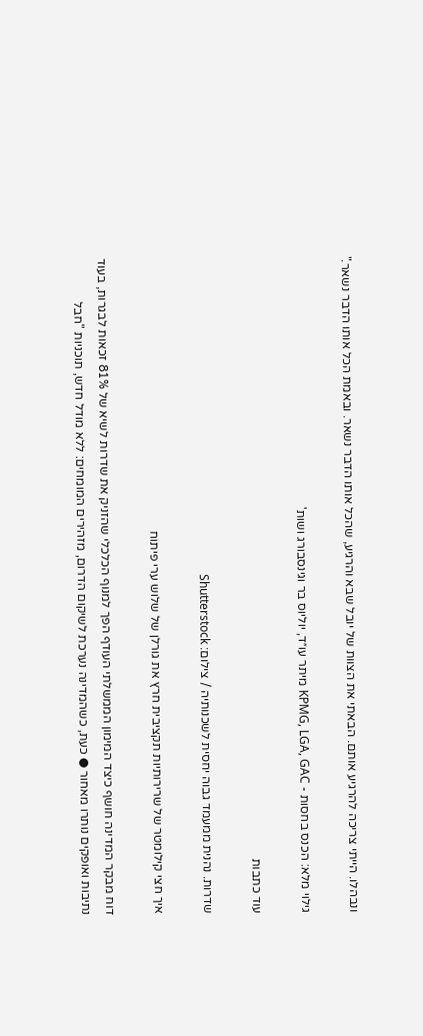ונבהלו. הייתי צריכה להרגיע אותם. הבאתי את הצוות של יובל שבא והרגיע, שהכל אותו הדבר נשאר. ובאמת הכל אותו הדבר נשאר."

גילוי מלא: הכנס בחסות - KPMG, LGA, GAC מיתר עו״ד, יוליוס בר וגינסבורג ושות'

עוד כתבות

שדרות. נהנית ממעמד גבוה יחסית לשכנותיה / צילום: Shutterstock

איך חצי קילומטר של שרירותיות תקציבית חרץ את גורלן של שלוש ערי פיתוח

דוח מבקר המדינה חושף כיצד המימון הממשלתי העודף הפך למנוף הכלכלי שהזניק את שדרות לשיא של 81% זכאות לבגרות, בעוד נתיבות ואופקים נותרו מאחור ● כעת, כשהמדינה נערכת לשיקום הדרום, מזהירים המומחים: ללא מודל חדש, תוכניות "חבל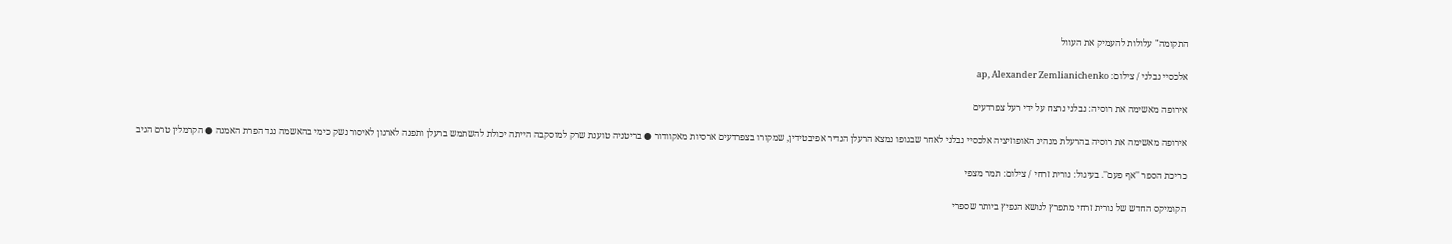התקומה" עלולות להעמיק את העוול

אלכסיי נבלני / צילום: ap, Alexander Zemlianichenko

אירופה מאשימה את רוסיה: נבלני נרצח על ידי רעל צפרדעים

אירופה מאשימה את רוסיה בהרעלת מנהיג האופוזיציה אלכסיי נבלני לאחר שבגופו נמצא הרעלן הנדיר אפיבטידין, שמקורו בצפרדעים ארסיות מאקוודור ● בריטניה טוענת שרק למוסקבה הייתה יכולת להשתמש ברעלן ותפנה לארגון לאיסור נשק כימי בהאשמה נגד הפרת האמנה ● הקרמלין טרם הגיב

כריכת הספר ''אף פעם''. בעיגול: נורית זרחי / צילום: תמר מצפי

הקומיקס החדש של נורית זרחי מתפרץ לנושא הנפיץ ביותר שספרי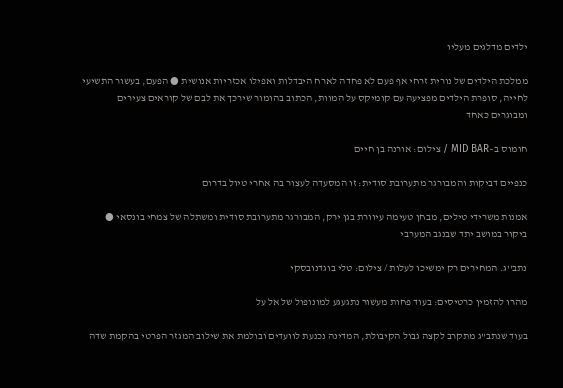ילדים מדלגים מעליו

ממלכת הילדים של נורית זרחי אף פעם לא פחדה לארח היבדלות ואפילו אכזריות אנושית ● הפעם, בעשור התשיעי לחייה, סופרת הילדים מפציעה עם קומיקס על המוות, הכתוב בהומור שירכך את לבם של קוראים צעירים ומבוגרים כאחד

חומוס ב–MID BAR / צילום: אורנה בן חיים

כנפיים דביקות והמבורגר מתערובת סודית: זו המסעדה לעצור בה אחרי טיול בדרום

אמנות משרידי טילים, מבחן טעימה עיוורת בגן ירק, המבורגר מתערובת סודית ומשתלה של צמחי בונסאי ● ביקור במושב יתד שבנגב המערבי

נתב''ג. המחירים רק ימשיכו לעלות / צילום: טלי בוגדנובסקי

מהרו להזמין כרטיסים: בעוד פחות מעשור נתגעגע למונופול של אל על

בעוד שנתב"ג מתקרב לקצה גבול הקיבולת, המדינה נכנעת לוועדים ובולמת את שילוב המגזר הפרטי בהקמת שדה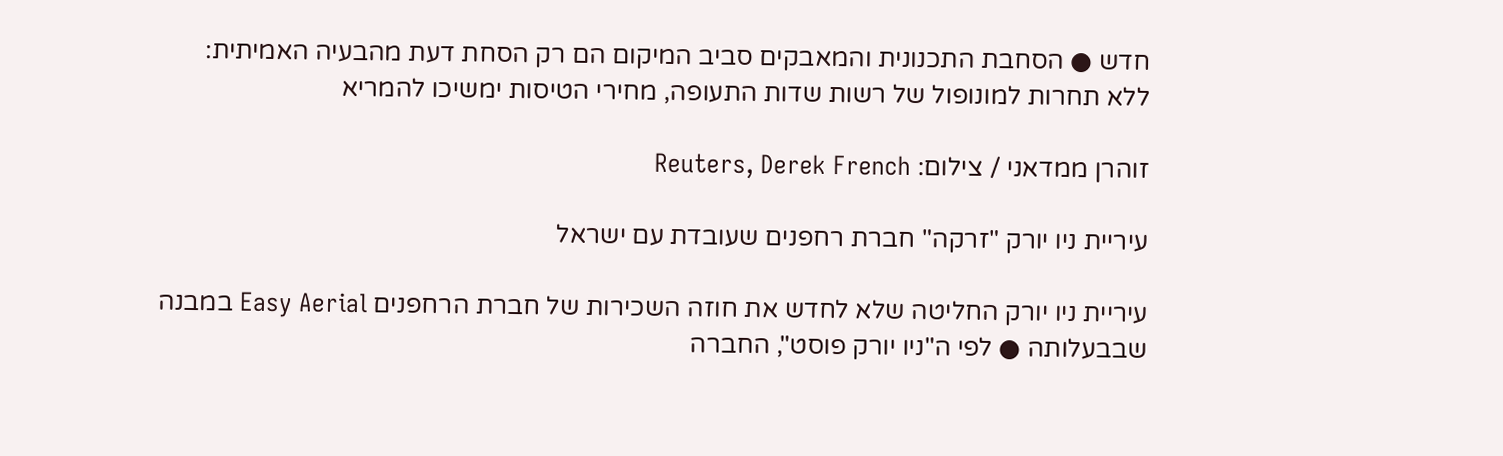חדש ● הסחבת התכנונית והמאבקים סביב המיקום הם רק הסחת דעת מהבעיה האמיתית: ללא תחרות למונופול של רשות שדות התעופה, מחירי הטיסות ימשיכו להמריא

זוהרן ממדאני / צילום: Reuters, Derek French

עיריית ניו יורק "זרקה" חברת רחפנים שעובדת עם ישראל

עיריית ניו יורק החליטה שלא לחדש את חוזה השכירות של חברת הרחפנים Easy Aerial במבנה שבבעלותה ● לפי ה"ניו יורק פוסט", החברה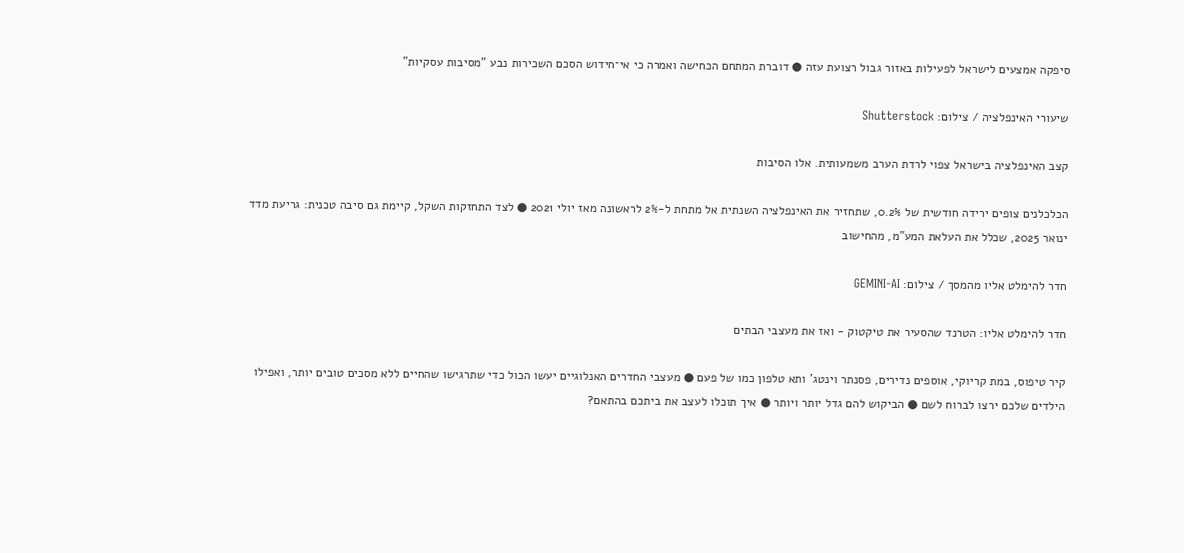סיפקה אמצעים לישראל לפעילות באזור גבול רצועת עזה ● דוברת המתחם הכחישה ואמרה כי אי־חידוש הסכם השכירות נבע "מסיבות עסקיות"

שיעורי האינפלציה / צילום: Shutterstock

קצב האינפלציה בישראל צפוי לרדת הערב משמעותית. אלו הסיבות

הכלכלנים צופים ירידה חודשית של 0.2%, שתחזיר את האינפלציה השנתית אל מתחת ל-2% לראשונה מאז יולי 2021 ● לצד התחזקות השקל, קיימת גם סיבה טכנית: גריעת מדד ינואר 2025, שכלל את העלאת המע"מ, מהחישוב

חדר להימלט אליו מהמסך / צילום: GEMINI-AI

חדר להימלט אליו: הטרנד שהסעיר את טיקטוק - ואז את מעצבי הבתים

קיר טיפוס, במת קריוקי, אוספים נדירים, פסנתר וינטג' ותא טלפון כמו של פעם ● מעצבי החדרים האנלוגיים יעשו הכול כדי שתרגישו שהחיים ללא מסכים טובים יותר, ואפילו הילדים שלכם ירצו לברוח לשם ● הביקוש להם גדל יותר ויותר ● איך תוכלו לעצב את ביתכם בהתאם?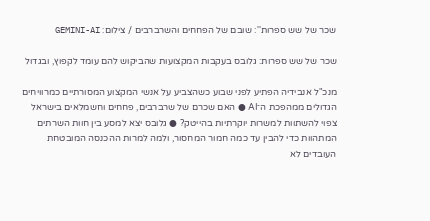שכר של שש ספרות'': שובם של הפחחים והשרברבים / צילום: GEMINI-AI

שכר של שש ספרות: גלובס בעקבות המקצועות שהביקוש להם עומד לקפוץ, ובגדול

מנכ"ל אנבידיה הפתיע לפני שבוע כשהצביע על אנשי המקצוע המסורתיים כמרוויחים הגדולים ממהפכת ה־AI ● האם שכרם של שרברבים, פחחים וחשמלאים בישראל צפוי להשתוות למשרות יוקרתיות בהייטק? ● גלובס יצא למסע בין חוות השרתים המתהוות כדי להבין עד כמה חמור המחסור, ולמה למרות ההכנסה המובטחת העובדים לא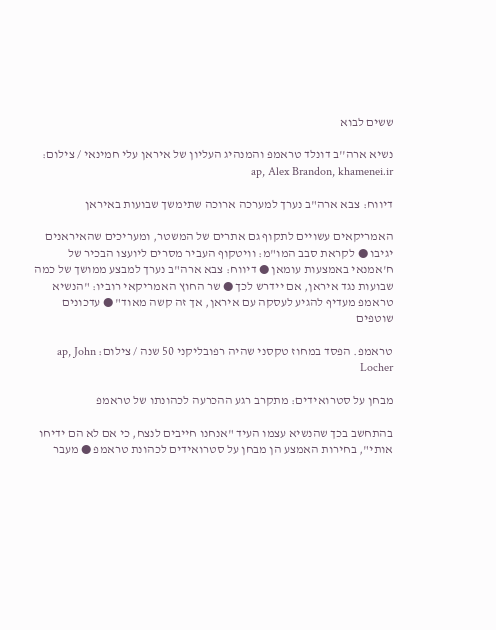ששים לבוא

נשיא ארה''ב דונלד טראמפ והמנהיג העליון של איראן עלי חמינאי / צילום: ap, Alex Brandon, khamenei.ir

דיווח: צבא ארה"ב נערך למערכה ארוכה שתימשך שבועות באיראן

האמריקאים עשויים לתקוף גם אתרים של המשטר, ומעריכים שהאיראנים יגיבו ● לקראת סבב המו"מ: וויטקוף העביר מסרים ליועצו הבכיר של ח'אמנאי באמצעות עומאן ● דיווח: צבא ארה"ב נערך למבצע ממושך של כמה שבועות נגד איראן, אם יידרש לכך ● שר החוץ האמריקאי רוביו: "הנשיא טראמפ מעדיף להגיע לעסקה עם איראן, אך זה קשה מאוד" ● עדכונים שוטפים

טראמפ. הפסד במחוז טקסני שהיה רפובליקני 50 שנה / צילום: ap, John Locher

מבחן על סטרואידים: מתקרב רגע ההכרעה לכהונתו של טראמפ

בהתחשב בכך שהנשיא עצמו העיד "אנחנו חייבים לנצח, כי אם לא הם ידיחו אותי", בחירות האמצע הן מבחן על סטרואידים לכהונת טראמפ ● מעבר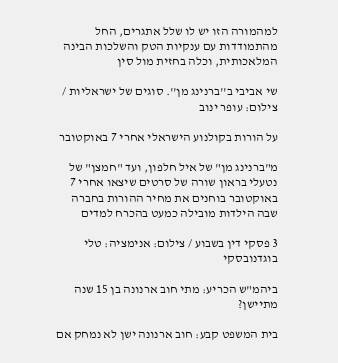למהמורה הזו יש לו שלל אתגרים, החל מהתמודדות עם ענקיות הטק והשלכות הבינה המלאכותית, וכלה בחזית מול סין

שי אביבי ב''ברנינג מן''. סוגים של ישראליות / צילום: עופר ינוב

על הורות בקולנוע הישראלי אחרי 7 באוקטובר

מ"ברנינג מן" של איל חלפון, ועד "חמצן" של נטעלי בראון שורה של סרטים שיצאו אחרי 7 באוקטובר בוחנים את מחיר ההורות בחברה שבה הילדות מובילה כמעט בהכרח למדים

3 פסקי דין בשבוע / צילום: אנימציה: טלי בוגדנובסקי

ביהמ"ש הכריע: מתי חוב ארנונה בן 15 שנה מתיישן?

בית המשפט קבע: חוב ארנונה ישן לא נמחק אם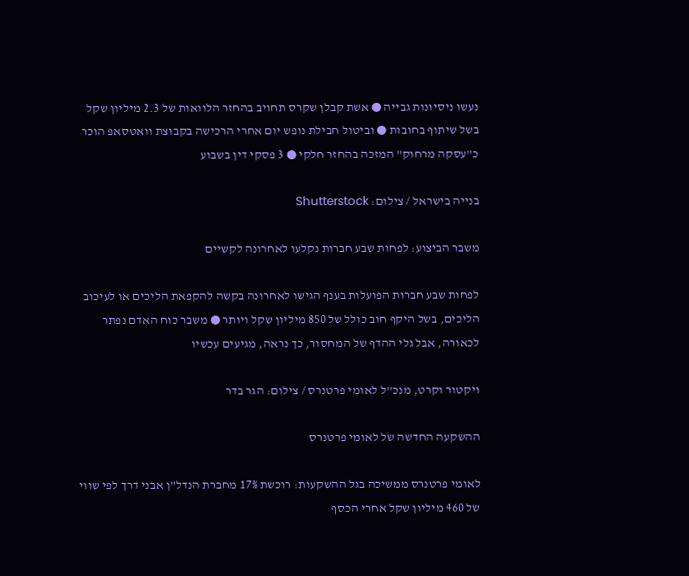נעשו ניסיונות גבייה ● אשת קבלן שקרס תחויב בהחזר הלוואות של 2.3 מיליון שקל בשל שיתוף בחובות ● וביטול חבילת נופש יום אחרי הרכישה בקבוצת וואטסאפ הוכר כ"עסקה מרחוק" המזכה בהחזר חלקי ● 3 פסקי דין בשבוע

בנייה בישראל / צילום: Shutterstock

משבר הביצוע: לפחות שבע חברות נקלעו לאחרונה לקשיים

לפחות שבע חברות הפועלות בענף הגישו לאחרונה בקשה להקפאת הליכים או לעיכוב הליכים, בשל היקף חוב כולל של 850 מיליון שקל ויותר ● משבר כוח האדם נפתר לכאורה, אבל גלי ההדף של המחסור, כך נראה, מגיעים עכשיו

ויקטור וקרט, מנכ''ל לאומי פרטנרס / צילום: הגר בדר

ההשקעה החדשה של לאומי פרטנרס

לאומי פרטנרס ממשיכה בגל ההשקעות: רוכשת 17% מחברת הנדל"ן אבני דרך לפי שווי של 460 מיליון שקל אחרי הכסף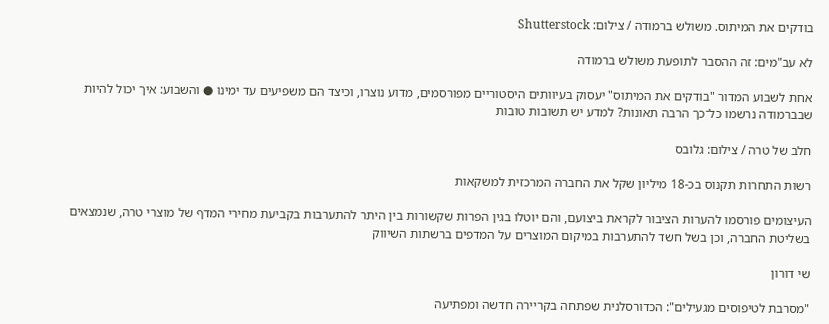בודקים את המיתוס. משולש ברמודה / צילום: Shutterstock

לא עב"מים: זה ההסבר לתופעת משולש ברמודה

אחת לשבוע המדור "בודקים את המיתוס" יעסוק בעיוותים היסטוריים מפורסמים, מדוע נוצרו, וכיצד הם משפיעים עד ימינו ● והשבוע: איך יכול להיות שבברמודה נרשמו כל־כך הרבה תאונות? למדע יש תשובות טובות

חלב של טרה / צילום: גלובס

רשות התחרות תקנוס בכ-18 מיליון שקל את החברה המרכזית למשקאות

העיצומים פורסמו להערות הציבור לקראת ביצועם, והם יוטלו בגין הפרות שקשורות בין היתר להתערבות בקביעת מחירי המדף של מוצרי טרה, שנמצאים בשליטת החברה, וכן בשל חשד להתערבות במיקום המוצרים על המדפים ברשתות השיווק

שי דורון

"מסרבת לטיפוסים מגעילים": הכדורסלנית שפתחה בקריירה חדשה ומפתיעה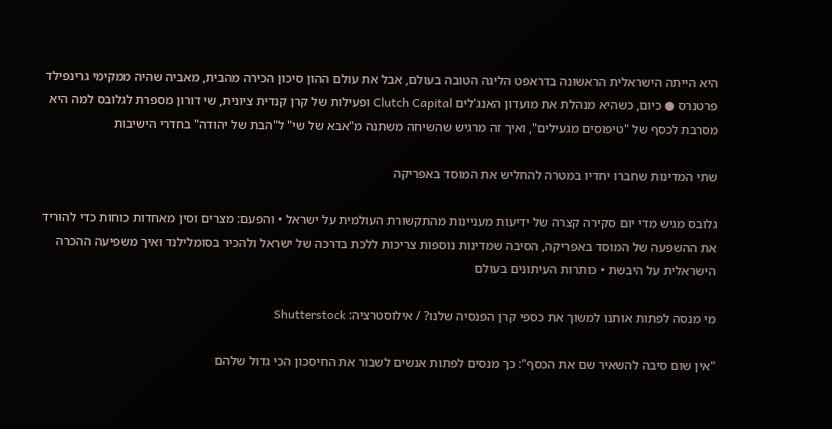היא הייתה הישראלית הראשונה בדראפט הליגה הטובה בעולם, אבל את עולם ההון סיכון הכירה מהבית, מאביה שהיה ממקימי גרינפילד פרטנרס ● כיום, כשהיא מנהלת את מועדון האנג'לים Clutch Capital ופעילות של קרן קנדית ציונית, שי דורון מספרת לגלובס למה היא מסרבת לכסף של "טיפוסים מגעילים", ואיך זה מרגיש שהשיחה משתנה מ"אבא של שי" ל"הבת של יהודה" בחדרי הישיבות

שתי המדינות שחברו יחדיו במטרה להחליש את המוסד באפריקה

גלובס מגיש מדי יום סקירה קצרה של ידיעות מעניינות מהתקשורת העולמית על ישראל • והפעם: מצרים וסין מאחדות כוחות כדי להוריד את ההשפעה של המוסד באפריקה, הסיבה שמדינות נוספות צריכות ללכת בדרכה של ישראל ולהכיר בסומלילנד ואיך משפיעה ההכרה הישראלית על היבשת • כותרות העיתונים בעולם

מי מנסה לפתות אותנו למשוך את כספי קרן הפנסיה שלנו? / אילוסטרציה: Shutterstock

"אין שום סיבה להשאיר שם את הכסף": כך מנסים לפתות אנשים לשבור את החיסכון הכי גדול שלהם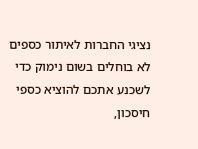נציגי החברות לאיתור כספים לא בוחלים בשום נימוק כדי לשכנע אתכם להוציא כספי חיסכון,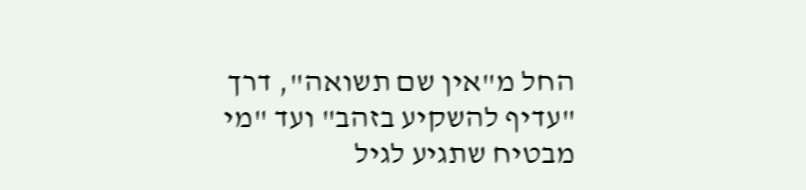החל מ"אין שם תשואה", דרך "עדיף להשקיע בזהב" ועד "מי מבטיח שתגיע לגיל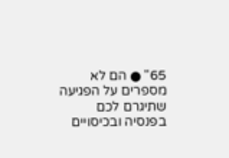65" ● הם לא מספרים על הפגיעה שתיגרם לכם בפנסיה ובכיסויים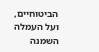הביטוחיים, ועל העמלה השמנה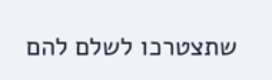שתצטרכו לשלם להם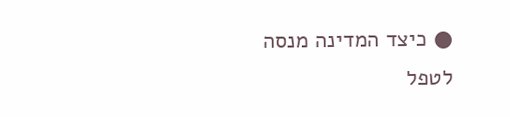● כיצד המדינה מנסה לטפל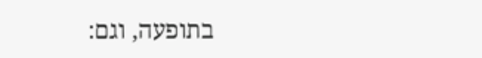בתופעה, וגם: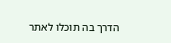הדרך בה תוכלו לאתר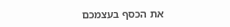את הכסף בעצמכם